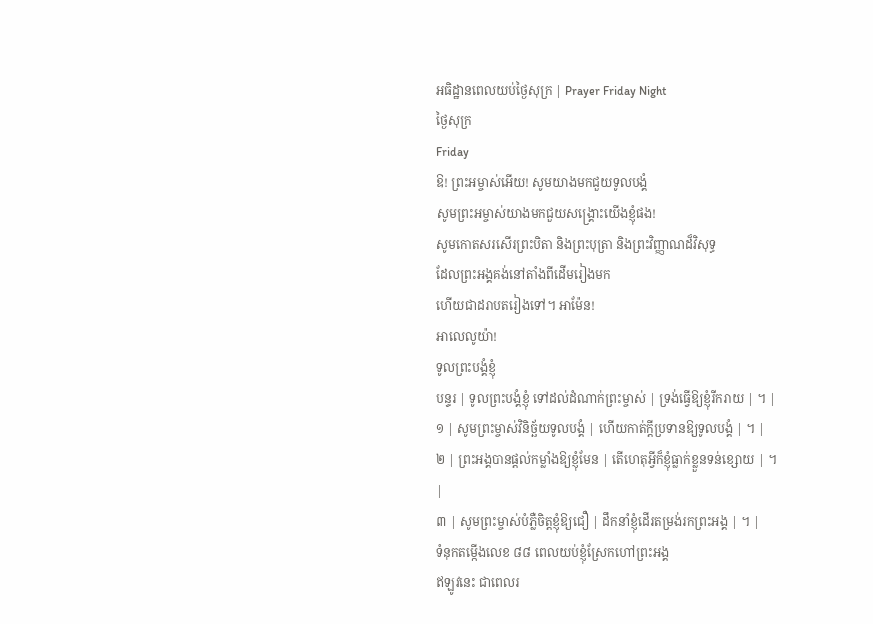អធិដ្ឋានពេលយប់ថ្ងៃសុក្រ | Prayer Friday Night
ថ្ងៃសុក្រ
Friday
ឱ! ព្រះអម្ចាស់អើយ! សូមយាងមកជួយទូលបង្គំ
សូមព្រះអម្ចាស់យាងមកជួយសង្គ្រោះយើងខ្ញុំផង!
សូមកោតសរសើរព្រះបិតា និងព្រះបុត្រា និងព្រះវិញ្ញាណដ៏វិសុទ្ធ
ដែលព្រះអង្គគង់នៅតាំងពីដើមរៀងមក
ហើយជាដរាបតរៀងទៅ។ អាម៉ែន!
អាលេលូយ៉ា!
ទូលព្រះបង្គំខ្ញុំ
បន្ទរ | ទូលព្រះបង្គំខ្ញុំ ទៅដល់ដំណាក់ព្រះម្ចាស់ | ទ្រង់ធ្វើឱ្យខ្ញុំរីករាយ | ។ |
១ | សូមព្រះម្ចាស់វិនិច្ឆ័យទូលបង្គំ | ហើយកាត់ក្ដីប្រទានឱ្យទូលបង្គំ | ។ |
២ | ព្រះអង្គបានផ្ដល់កម្លាំងឱ្យខ្ញុំមែន | តើហេតុអ្វីក៏ខ្ញុំធ្លាក់ខ្លួនទន់ខ្សោយ | ។ |
៣ | សូមព្រះម្ចាស់បំភ្លឺចិត្ដខ្ញុំឱ្យជឿ | ដឹកនាំខ្ញុំដើរតម្រង់រកព្រះអង្គ | ។ |
ទំនុកតម្កើងលេខ ៨៨ ពេលយប់ខ្ញុំស្រែកហៅព្រះអង្គ
ឥឡូវនេះ ជាពេលរ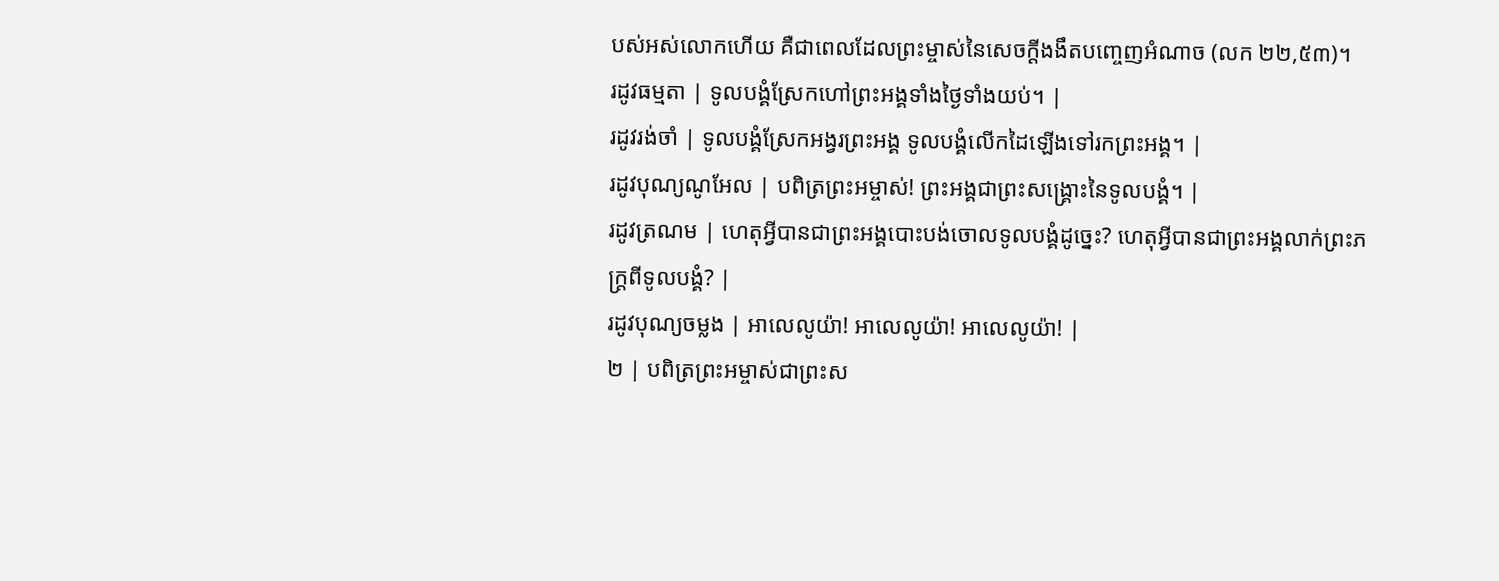បស់អស់លោកហើយ គឺជាពេលដែលព្រះម្ចាស់នៃសេចក្ដីងងឹតបញ្ចេញអំណាច (លក ២២,៥៣)។
រដូវធម្មតា | ទូលបង្គំស្រែកហៅព្រះអង្គទាំងថ្ងៃទាំងយប់។ |
រដូវរង់ចាំ | ទូលបង្គំស្រែកអង្វរព្រះអង្គ ទូលបង្គំលើកដៃឡើងទៅរកព្រះអង្គ។ |
រដូវបុណ្យណូអែល | បពិត្រព្រះអម្ចាស់! ព្រះអង្គជាព្រះសង្គ្រោះនៃទូលបង្គំ។ |
រដូវត្រណម | ហេតុអ្វីបានជាព្រះអង្គបោះបង់ចោលទូលបង្គំដូច្នេះ? ហេតុអ្វីបានជាព្រះអង្គលាក់ព្រះភក្ត្រពីទូលបង្គំ? |
រដូវបុណ្យចម្លង | អាលេលូយ៉ា! អាលេលូយ៉ា! អាលេលូយ៉ា! |
២ | បពិត្រព្រះអម្ចាស់ជាព្រះស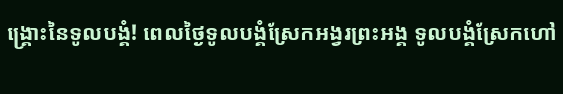ង្រ្គោះនៃទូលបង្គំ! ពេលថ្ងៃទូលបង្គំស្រែកអង្វរព្រះអង្គ ទូលបង្គំស្រែកហៅ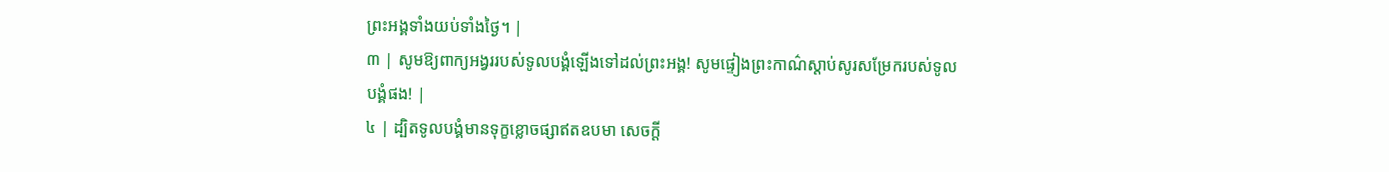ព្រះអង្គទាំងយប់ទាំងថ្ងៃ។ |
៣ | សូមឱ្យពាក្យអង្វររបស់ទូលបង្គំឡើងទៅដល់ព្រះអង្គ! សូមផ្ទៀងព្រះកាណ៌ស្តាប់សូរសម្រែករបស់ទូលបង្គំផង! |
៤ | ដ្បិតទូលបង្គំមានទុក្ខខ្លោចផ្សាឥតឧបមា សេចក្តី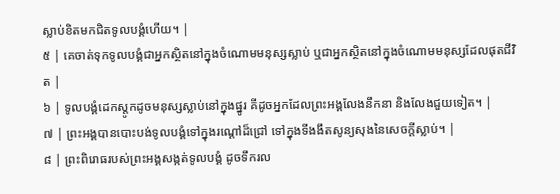ស្លាប់ខិតមកជិតទូលបង្គំហើយ។ |
៥ | គេចាត់ទុកទូលបង្គំជាអ្នកស្ថិតនៅក្នុងចំណោមមនុស្សស្លាប់ ឬជាអ្នកស្ថិតនៅក្នុងចំណោមមនុស្សដែលផុតជីវិត |
៦ | ទូលបង្គំដេកស្ដូកដូចមនុស្សស្លាប់នៅក្នុងផ្នូរ គីដូចអ្នកដែលព្រះអង្គលែងនឹកនា និងលែងជួយទៀត។ |
៧ | ព្រះអង្គបានបោះបង់ទូលបង្គំទៅក្នុងរណ្ដៅដ៏ជ្រៅ ទៅក្នុងទីងងឹតសូន្យសុងនៃសេចក្ដីស្លាប់។ |
៨ | ព្រះពិរោធរបស់ព្រះអង្គសង្កត់ទូលបង្គំ ដូចទឹករល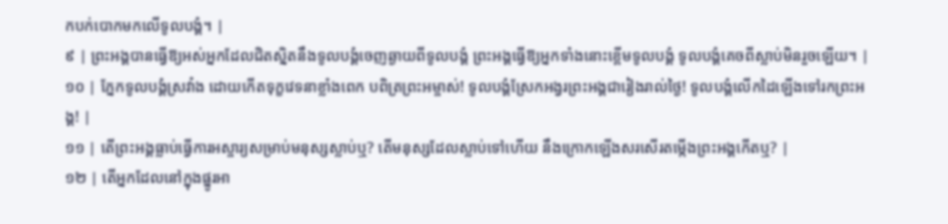កបក់បោកមកលើទូលបង្គំ។ |
៩ | ព្រះអង្គបានធ្វើឱ្យអស់អ្នកដែលជិតស្និតនឹងទូលបង្គំចេញឆ្ងាយពីទូលបង្គំ ព្រះអង្គធ្វើឱ្យអ្នកទាំងនោះខ្ពើមទូលបង្គំ ទូលបង្គំគេចពីស្លាប់មិនរួចឡើយ។ |
១០ | ភ្នែកទូលបង្គំស្រវាំង ដោយកើតទុក្ខវេទនាខ្លាំងពេក បពិត្រព្រះអម្ចាស់! ទូលបង្គំស្រែកអង្វរព្រះអង្គជារៀងរាល់ថ្ងៃ! ទូលបង្គំលើកដៃឡើងទៅរកព្រះអង្គ! |
១១ | តើព្រះអង្គធ្លាប់ធ្វើការអស្ចារ្យសម្រាប់មនុស្សស្លាប់ឬ? តើមនុស្សដែលស្លាប់ទៅហើយ នឹងក្រោកឡើងសរសើរតម្កើងព្រះអង្គកើតឬ? |
១២ | តើអ្នកដែលនៅក្នុងផ្នូរអា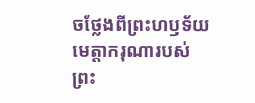ចថ្លែងពីព្រះហឫទ័យមេត្តាករុណារបស់ព្រះ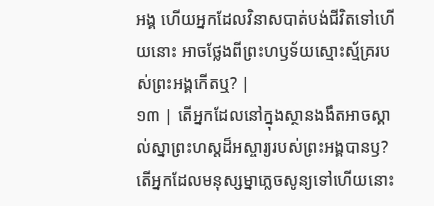អង្គ ហើយអ្នកដែលវិនាសបាត់បង់ជីវិតទៅហើយនោះ អាចថ្លែងពីព្រះហឫទ័យស្មោះស្ម័គ្ររបស់ព្រះអង្គកើតឬ? |
១៣ | តើអ្នកដែលនៅក្នុងស្ថានងងឹតអាចស្គាល់ស្នាព្រះហស្តដ៏អស្ចារ្យរបស់ព្រះអង្គបានឫ? តើអ្នកដែលមនុស្សម្នាភ្លេចសូន្យទៅហើយនោះ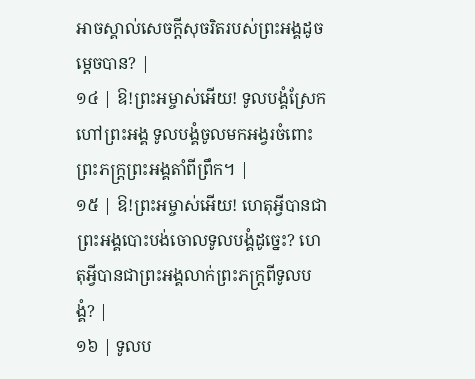អាចស្គាល់សេចក្តីសុចរិតរបស់ព្រះអង្គដូចម្តេចបាន? |
១៤ | ឱ!ព្រះអម្ចាស់អើយ! ទូលបង្គំស្រែកហៅព្រះអង្គ ទូលបង្គំចូលមកអង្វរចំពោះព្រះភក្ត្រព្រះអង្គតាំពីព្រឹក។ |
១៥ | ឱ!ព្រះអម្ចាស់អើយ! ហេតុអ្វីបានជាព្រះអង្គបោះបង់ចោលទូលបង្គំដូច្នេះ? ហេតុអ្វីបានជាព្រះអង្គលាក់ព្រះភក្ត្រពីទូលបង្គំ? |
១៦ | ទូលប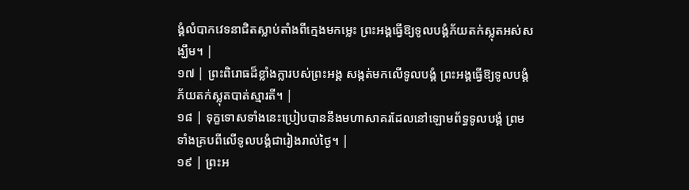ង្គំលំបាកវេទនាជិតស្លាប់តាំងពីក្មេងមកម្លេះ ព្រះអង្គធ្វើឱ្យទូលបង្គំភ័យតក់ស្លុតអស់សង្ឃឹម។ |
១៧ | ព្រះពិរោធដ៏ខ្លាំងក្លារបស់ព្រះអង្គ សង្កត់មកលើទូលបង្គំ ព្រះអង្គធ្វើឱ្យទូលបង្គំភ័យតក់ស្លុតបាត់ស្មារតី។ |
១៨ | ទុក្ខទោសទាំងនេះប្រៀបបាននឹងមហាសាគរដែលនៅឡោមព័ទ្ធទូលបង្គំ ព្រមទាំងគ្របពីលើទូលបង្គំជារៀងរាល់ថ្ងៃ។ |
១៩ | ព្រះអ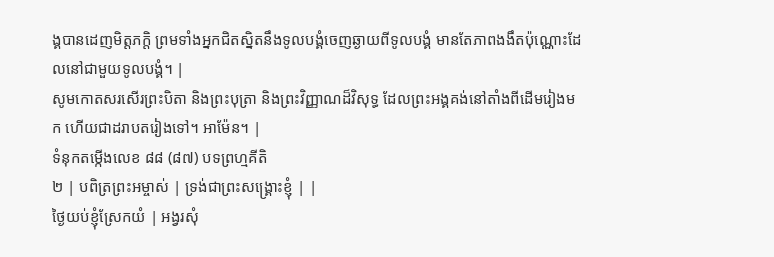ង្គបានដេញមិត្តភក្តិ ព្រមទាំងអ្នកជិតស្និតនឹងទូលបង្គំចេញឆ្ងាយពីទូលបង្គំ មានតែភាពងងឹតប៉ុណ្ណោះដែលនៅជាមួយទូលបង្គំ។ |
សូមកោតសរសើរព្រះបិតា និងព្រះបុត្រា និងព្រះវិញ្ញាណដ៏វិសុទ្ធ ដែលព្រះអង្គគង់នៅតាំងពីដើមរៀងមក ហើយជាដរាបតរៀងទៅ។ អាម៉ែន។ |
ទំនុកតម្កើងលេខ ៨៨ (៨៧) បទព្រហ្មគីតិ
២ | បពិត្រព្រះអម្ចាស់ | ទ្រង់ជាព្រះសង្គ្រោះខ្ញុំ | |
ថ្ងៃយប់ខ្ញុំស្រែកយំ | អង្វរសុំ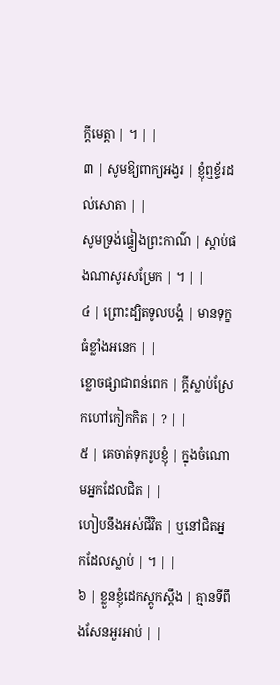ក្តីមេត្តា | ។ | |
៣ | សូមឱ្យពាក្យអង្វរ | ខ្ញុំឮខ្ទ័រដល់សោតា | |
សូមទ្រង់ផ្ទៀងព្រះកាណ៌ | ស្តាប់ផងណាសូរសម្រែក | ។ | |
៤ | ព្រោះដ្បិតទូលបង្គំ | មានទុក្ខធំខ្លាំងអនេក | |
ខ្លោចផ្សាជាពន់ពេក | ក្តីស្លាប់ស្រែកហៅកៀកកិត | ? | |
៥ | គេចាត់ទុករូបខ្ញុំ | ក្នុងចំណោមអ្នកដែលជិត | |
ហៀបនឹងអស់ជីវិត | ឬនៅជិតអ្នកដែលស្លាប់ | ។ | |
៦ | ខ្លួនខ្ញុំដេកស្តូកស្តឹង | គ្មានទីពឹងសែនអួរអាប់ | |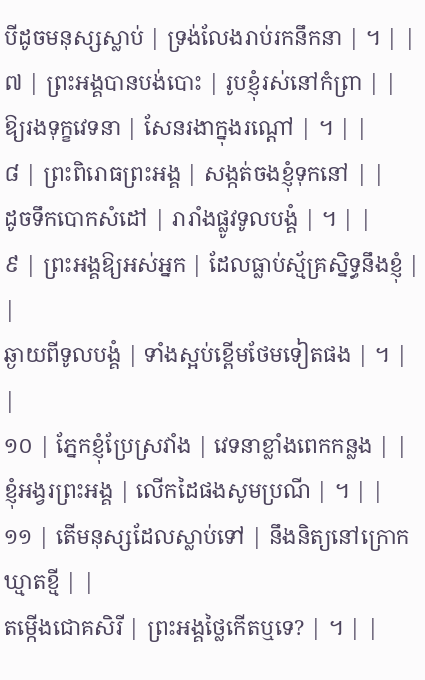បីដូចមនុស្សស្លាប់ | ទ្រង់លែងរាប់រកនឹកនា | ។ | |
៧ | ព្រះអង្គបានបង់បោះ | រូបខ្ញុំរស់នៅកំព្រា | |
ឱ្យរងទុក្ខវេទនា | សែនរងាក្នុងរណ្តៅ | ។ | |
៨ | ព្រះពិរោធព្រះអង្គ | សង្កត់ចងខ្ញុំទុកនៅ | |
ដូចទឹកបោកសំដៅ | រារាំងផ្លូវទូលបង្គំ | ។ | |
៩ | ព្រះអង្គឱ្យអស់អ្នក | ដែលធ្លាប់ស្ម័គ្រស្និទ្ធនឹងខ្ញុំ | |
ឆ្ងាយពីទូលបង្គំ | ទាំងស្អប់ខ្ពើមថែមទៀតផង | ។ | |
១០ | ភ្នែកខ្ញុំប្រែស្រវាំង | វេទនាខ្លាំងពេកកន្លង | |
ខ្ញុំអង្វរព្រះអង្គ | លើកដៃផងសូមប្រណី | ។ | |
១១ | តើមនុស្សដែលស្លាប់ទៅ | នឹងនិត្យនៅក្រោកឃ្មាតខ្មី | |
តម្កើងជោគសិរី | ព្រះអង្គថ្លៃកើតឬទេ? | ។ | |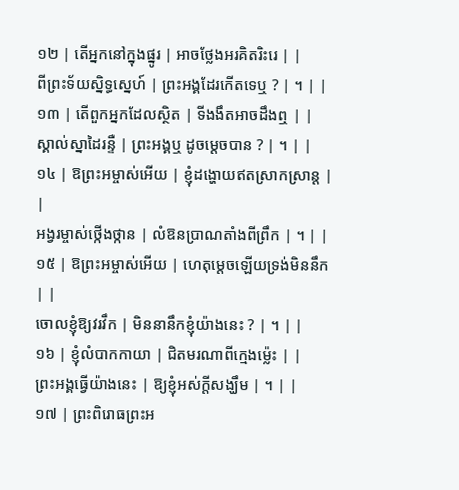១២ | តើអ្នកនៅក្នុងផ្នូរ | អាចថ្លែងអរគិតរិះរេ | |
ពីព្រះទ័យស្និទ្ធស្នេហ៍ | ព្រះអង្គដែរកើតទេឬ ? | ។ | |
១៣ | តើពួកអ្នកដែលស្ថិត | ទីងងឹតអាចដឹងឮ | |
ស្គាល់ស្នាដៃរន្ទឺ | ព្រះអង្គឬ ដូចម្តេចបាន ? | ។ | |
១៤ | ឱព្រះអម្ចាស់អើយ | ខ្ញុំដង្ហោយឥតស្រាកស្រាន្ត | |
អង្វរម្ចាស់ថ្កើងថ្កាន | លំឱនប្រាណតាំងពីព្រឹក | ។ | |
១៥ | ឱព្រះអម្ចាស់អើយ | ហេតុម្តេចឡើយទ្រង់មិននឹក | |
ចោលខ្ញុំឱ្យវរវឹក | មិននានឹកខ្ញុំយ៉ាងនេះ ? | ។ | |
១៦ | ខ្ញុំលំបាកកាយា | ជិតមរណាពីក្មេងម៉េ្លះ | |
ព្រះអង្គធ្វើយ៉ាងនេះ | ឱ្យខ្ញុំអស់ក្តីសង្ឃឹម | ។ | |
១៧ | ព្រះពិរោធព្រះអ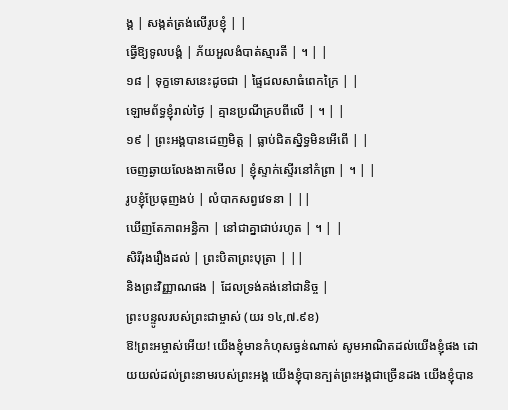ង្គ | សង្កត់ត្រង់លើរូបខ្ញុំ | |
ធ្វើឱ្យទូលបង្គំ | ភ័យអួលងំបាត់ស្មារតី | ។ | |
១៨ | ទុក្ខទោសនេះដូចជា | ផ្ទៃជលសាធំពេកក្រៃ | |
ឡោមព័ទ្ធខ្ញុំរាល់ថ្ងៃ | គ្មានប្រណីគ្របពីលើ | ។ | |
១៩ | ព្រះអង្គបានដេញមិត្ត | ធ្លាប់ជិតស្និទ្ធមិនអើពើ | |
ចេញឆ្ងាយលែងងាកមើល | ខ្ញុំស្ទាក់ស្ទើរនៅកំព្រា | ។ | |
រូបខ្ញុំប្រែធុញងប់ | លំបាកសព្វវេទនា | ||
ឃើញតែភាពអន្ធិកា | នៅជាគ្នាជាប់រហូត | ។ | |
សិរីរុងរឿងដល់ | ព្រះបិតាព្រះបុត្រា | ||
និងព្រះវិញ្ញាណផង | ដែលទ្រង់គង់នៅជានិច្ច |
ព្រះបន្ទូលរបស់ព្រះជាម្ចាស់ (យរ ១៤,៧.៩ខ)
ឱ!ព្រះអម្ចាស់អើយ! យើងខ្ញុំមានកំហុសធ្ងន់ណាស់ សូមអាណិតដល់យើងខ្ញុំផង ដោយយល់ដល់ព្រះនាមរបស់ព្រះអង្គ យើងខ្ញុំបានក្បត់ព្រះអង្គជាច្រើនដង យើងខ្ញុំបាន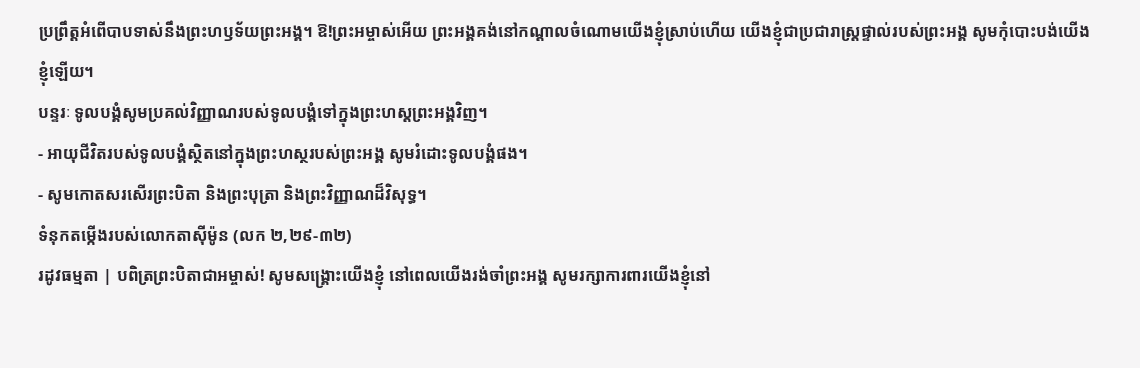ប្រព្រឹត្តអំពើបាបទាស់នឹងព្រះហឫទ័យព្រះអង្គ។ ឱ!ព្រះអម្ចាស់អើយ ព្រះអង្គគង់នៅកណ្តាលចំណោមយើងខ្ញុំស្រាប់ហើយ យើងខ្ញុំជាប្រជារាស្រ្តផ្ទាល់របស់ព្រះអង្គ សូមកុំបោះបង់យើងខ្ញុំឡើយ។
បន្ទរៈ ទូលបង្គំសូមប្រគល់វិញ្ញាណរបស់ទូលបង្គំទៅក្នុងព្រះហស្តព្រះអង្គវិញ។
- អាយុជីវិតរបស់ទូលបង្គំស្ថិតនៅក្នុងព្រះហស្ថរបស់ព្រះអង្គ សូមរំដោះទូលបង្គំផង។
- សូមកោតសរសើរព្រះបិតា និងព្រះបុត្រា និងព្រះវិញ្ញាណដ៏វិសុទ្ធ។
ទំនុកតម្កើងរបស់លោកតាស៊ីម៉ូន (លក ២,២៩-៣២)
រដូវធម្មតា | បពិត្រព្រះបិតាជាអម្ចាស់! សូមសង្គ្រោះយើងខ្ញុំ នៅពេលយើងរង់ចាំព្រះអង្គ សូមរក្សាការពារយើងខ្ញុំនៅ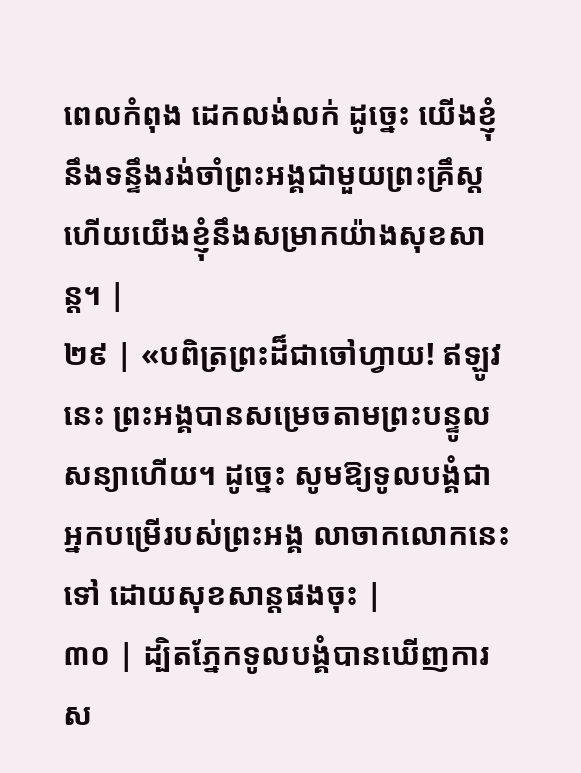ពេលកំពុង ដេកលង់លក់ ដូច្នេះ យើងខ្ញុំនឹងទន្ទឹងរង់ចាំព្រះអង្គជាមួយព្រះគ្រឹស្ត ហើយយើងខ្ញុំនឹងសម្រាកយ៉ាងសុខសាន្ត។ |
២៩ | «បពិត្រព្រះដ៏ជាចៅហ្វាយ! ឥឡូវនេះ ព្រះអង្គបានសម្រេចតាមព្រះបន្ទូលសន្យាហើយ។ ដូច្នេះ សូមឱ្យទូលបង្គំជាអ្នកបម្រើរបស់ព្រះអង្គ លាចាកលោកនេះទៅ ដោយសុខសាន្តផងចុះ |
៣០ | ដ្បិតភ្នែកទូលបង្គំបានឃើញការស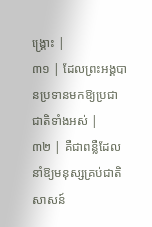ង្គ្រោះ |
៣១ | ដែលព្រះអង្គបានប្រទានមកឱ្យប្រជាជាតិទាំងអស់ |
៣២ | គឺជាពន្លឺដែលនាំឱ្យមនុស្សគ្រប់ជាតិសាសន៍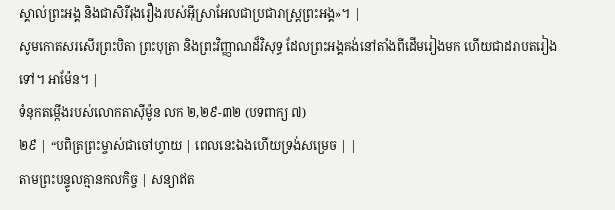ស្គាល់ព្រះអង្គ និងជាសិរីរុងរឿងរបស់អ៊ីស្រាអែលជាប្រជារាស្ដ្រព្រះអង្គ»។ |
សូមកោតសរសើរព្រះបិតា ព្រះបុត្រា និងព្រះវិញ្ញាណដ៏វិសុទ្ធ ដែលព្រះអង្គគង់នៅតាំងពីដើមរៀងមក ហើយជាដរាបតរៀងទៅ។ អាម៉ែន។ |
ទំនុកតម្កើងរបស់លោកតាស៊ីម៉ូន លក ២,២៩-៣២ (បទពាក្យ ៧)
២៩ | “បពិត្រព្រះម្ចាស់ជាចៅហ្វាយ | ពេលនេះឯងហើយទ្រង់សម្រេច | |
តាមព្រះបន្ទូលគ្មានកលកិច្ច | សន្យាឥត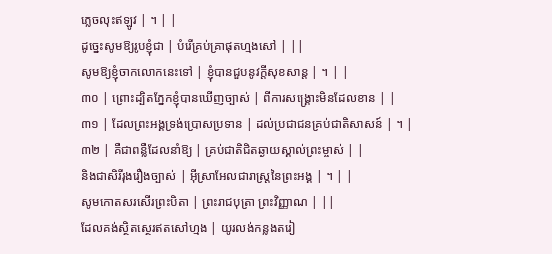ភ្លេចលុះឥឡូវ | ។ | |
ដូច្នេះសូមឱ្យរូបខ្ញុំជា | បំរើគ្រប់គ្រាផុតហ្មងសៅ | ||
សូមឱ្យខ្ញុំចាកលោកនេះទៅ | ខ្ញុំបានជួបនូវក្តីសុខសាន្ត | ។ | |
៣០ | ព្រោះដ្បិតភ្នែកខ្ញុំបានឃើញច្បាស់ | ពីការសង្គ្រោះមិនដែលខាន | |
៣១ | ដែលព្រះអង្គទ្រង់ប្រោសប្រទាន | ដល់ប្រជាជនគ្រប់ជាតិសាសន៍ | ។ |
៣២ | គឺជាពន្លឺដែលនាំឱ្យ | គ្រប់ជាតិជិតឆ្ងាយស្គាល់ព្រះម្ចាស់ | |
និងជាសិរីរុងរឿងច្បាស់ | អ៊ីស្រាអែលជារាស្ត្រនៃព្រះអង្គ | ។ | |
សូមកោតសរសើរព្រះបិតា | ព្រះរាជបុត្រា ព្រះវិញ្ញាណ | ||
ដែលគង់ស្ថិតស្ថេរឥតសៅហ្មង | យូរលង់កន្លងតរៀ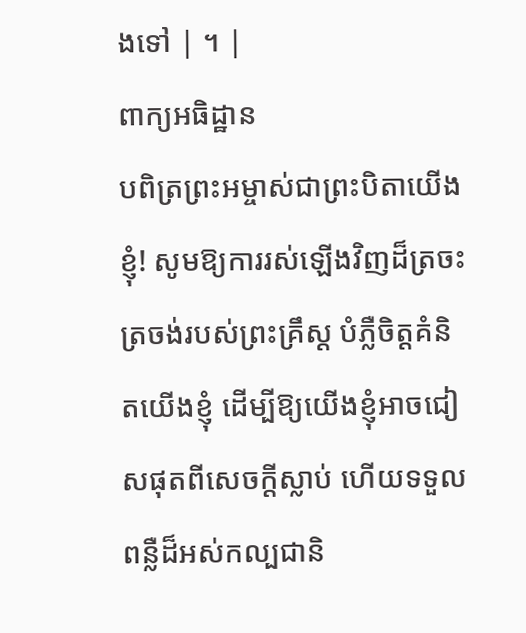ងទៅ | ។ |
ពាក្យអធិដ្ឋាន
បពិត្រព្រះអម្ចាស់ជាព្រះបិតាយើងខ្ញុំ! សូមឱ្យការរស់ឡើងវិញដ៏ត្រចះត្រចង់របស់ព្រះគ្រឹស្ត បំភ្លឺចិត្តគំនិតយើងខ្ញុំ ដើម្បីឱ្យយើងខ្ញុំអាចជៀសផុតពីសេចក្តីស្លាប់ ហើយទទួលពន្លឺដ៏អស់កល្បជានិ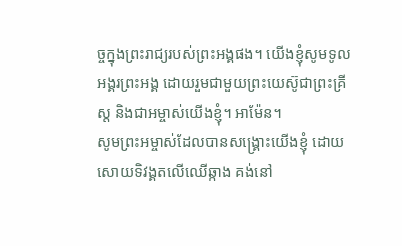ច្ចក្នុងព្រះរាជ្យរបស់ព្រះអង្គផង។ យើងខ្ញុំសូមទូលអង្គរព្រះអង្គ ដោយរួមជាមួយព្រះយេស៊ូជាព្រះគ្រីស្ត និងជាអម្ចាស់យើងខ្ញុំ។ អាម៉ែន។
សូមព្រះអម្ចាស់ដែលបានសង្គ្រោះយើងខ្ញុំ ដោយសោយទិវង្គតលើឈើឆ្កាង គង់នៅ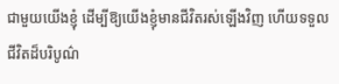ជាមួយយើងខ្ញុំ ដើម្បីឱ្យយើងខ្ញុំមានជីវិតរស់ឡើងវិញ ហើយទទួលជីវិតដ៏បរិបូណ៌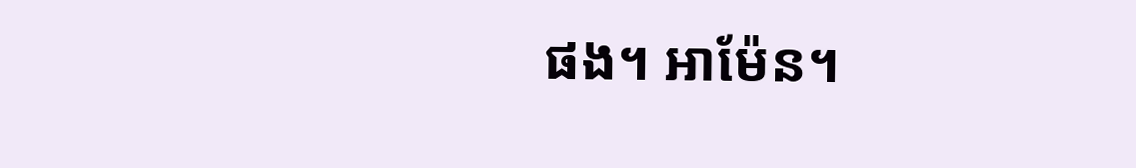ផង។ អាម៉ែន។